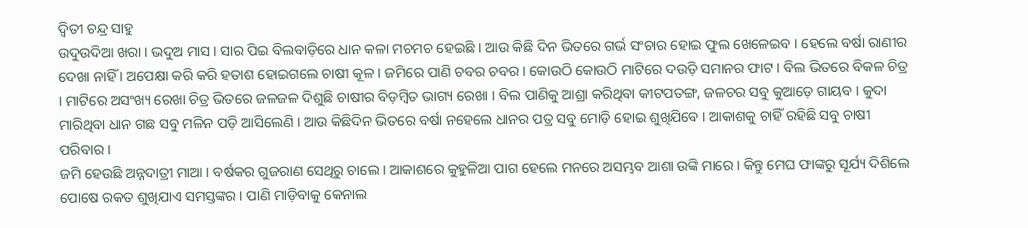ଦ୍ୱିତୀ ଚନ୍ଦ୍ର ସାହୁ
ଉଦୁଉଦିଆ ଖରା । ଭଦୁଅ ମାସ । ସାର ପିଇ ବିଲବାଡ଼ିରେ ଧାନ କଳା ମଚମଚ ହେଇଛି । ଆଉ କିଛି ଦିନ ଭିତରେ ଗର୍ଭ ସଂଚାର ହୋଇ ଫୁଲ ଖେଳେଇବ । ହେଲେ ବର୍ଷା ରାଣୀର ଦେଖା ନାହିଁ । ଅପେକ୍ଷା କରି କରି ହତାଶ ହୋଇଗଲେ ଚାଷୀ କୂଳ । ଜମିରେ ପାଣି ଚବର ଚବର । କୋଉଠି କୋଉଠି ମାଟିରେ ଦଉଡ଼ି ସମାନର ଫାଟ । ବିଲ ଭିତରେ ବିକଳ ଚିତ୍ର । ମାଟିରେ ଅସଂଖ୍ୟ ରେଖା ଚିତ୍ର ଭିତରେ ଜଳଜଳ ଦିଶୁଛି ଚାଷୀର ବିଡ଼ମ୍ବିତ ଭାଗ୍ୟ ରେଖା । ବିଲ ପାଣିକୁ ଆଶ୍ରା କରିଥିବା କୀଟପତଙ୍ଗ, ଜଳଚର ସବୁ କୁଆଡ଼େ ଗାୟବ । କୁଦା ମାରିଥିବା ଧାନ ଗଛ ସବୁ ମଳିନ ପଡ଼ି ଆସିଲେଣି । ଆଉ କିଛିଦିନ ଭିତରେ ବର୍ଷା ନହେଲେ ଧାନର ପତ୍ର ସବୁ ମୋଡ଼ି ହୋଇ ଶୁଖିଯିବେ । ଆକାଶକୁ ଚାହିଁ ରହିଛି ସବୁ ଚାଷୀ ପରିବାର ।
ଜମି ହେଉଛି ଅନ୍ନଦାତ୍ରୀ ମାଆ । ବର୍ଷକର ଗୁଜରାଣ ସେଥିରୁ ଚାଲେ । ଆକାଶରେ କୁହୁଳିଆ ପାଗ ହେଲେ ମନରେ ଅସମ୍ଭବ ଆଶା ଉଙ୍କି ମାରେ । କିନ୍ତୁ ମେଘ ଫାଙ୍କରୁ ସୂର୍ଯ୍ୟ ଦିଶିଲେ ପୋଷେ ରକତ ଶୁଖିଯାଏ ସମସ୍ତଙ୍କର । ପାଣି ମାଡ଼ିବାକୁ କେନାଲ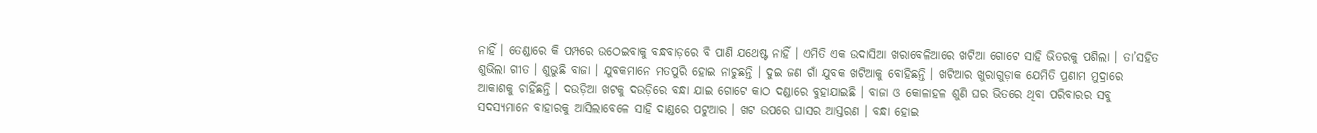ନାହିଁ । ତେଣ୍ଡାରେ କି ପମ୍ପରେ ଉଠେଇବାକୁ ବନ୍ଧବାଡ଼ରେ ବି ପାଣି ଯଥେଷ୍ଟ ନାହିଁ । ଏମିତି ଏକ ଉଦାସିଆ ଖରାବେଳିଆରେ ଖଟିଆ ଗୋଟେ ସାହି ଭିତରକୁ ପଶିଲା । ତା’ସହିତ ଶୁଭିଲା ଗୀତ । ଶୁଭୁଛି ବାଜା । ଯୁବକମାନେ ମତପୁରି ହୋଇ ନାଚୁଛନ୍ତି । ଦୁଇ ଜଣ ଗାଁ ଯୁବକ ଖଟିଆକୁ ବୋହିଛନ୍ତି । ଖଟିଆର ଖୁରାଗୁଡ଼ାକ ଯେମିତି ପ୍ରଣାମ ମୁଦ୍ରାରେ ଆକାଶକୁ ଚାହିଁଛନ୍ତି । ଦଉଡ଼ିଆ ଖଟକୁ ଦଉଡ଼ିରେ ବନ୍ଧା ଯାଇ ଗୋଟେ କାଠ ଦଣ୍ଡାରେ ବୁହାଯାଇଛି । ବାଜା ଓ କୋଳାହଳ ଶୁଣି ଘର ଭିତରେ ଥିବା ପରିବାରର ସବୁ ସଦସ୍ୟମାନେ ବାହାରକୁ ଆସିଲାବେଳେ ସାହି ଦାଣ୍ଡରେ ପଟୁଆର । ଖଟ ଉପରେ ଘାସର ଆସ୍ତରଣ । ବନ୍ଧା ହୋଇ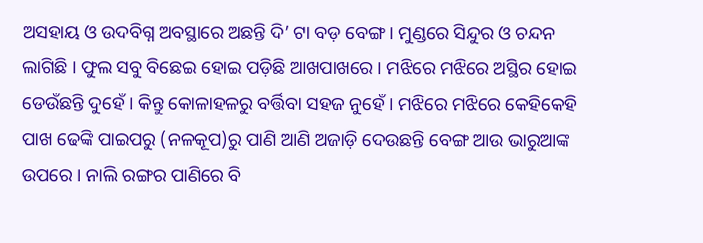ଅସହାୟ ଓ ଉଦବିଗ୍ନ ଅବସ୍ଥାରେ ଅଛନ୍ତି ଦି’ ଟା ବଡ଼ ବେଙ୍ଗ । ମୁଣ୍ଡରେ ସିନ୍ଦୁର ଓ ଚନ୍ଦନ ଲାଗିଛି । ଫୁଲ ସବୁ ବିଛେଇ ହୋଇ ପଡ଼ିଛି ଆଖପାଖରେ । ମଝିରେ ମଝିରେ ଅସ୍ଥିର ହୋଇ ଡେଉଁଛନ୍ତି ଦୁହେଁ । କିନ୍ତୁ କୋଳାହଳରୁ ବର୍ତ୍ତିବା ସହଜ ନୁହେଁ । ମଝିରେ ମଝିରେ କେହିକେହି ପାଖ ଢେଙ୍କି ପାଇପରୁ (ନଳକୂପ)ରୁ ପାଣି ଆଣି ଅଜାଡ଼ି ଦେଉଛନ୍ତି ବେଙ୍ଗ ଆଉ ଭାରୁଆଙ୍କ ଉପରେ । ନାଲି ରଙ୍ଗର ପାଣିରେ ବି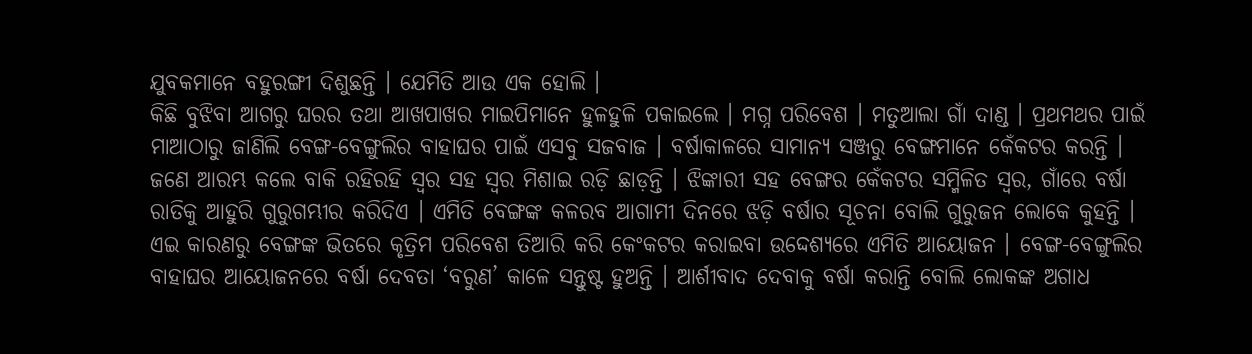ଯୁବକମାନେ ବହୁରଙ୍ଗୀ ଦିଶୁଛନ୍ତି । ଯେମିତି ଆଉ ଏକ ହୋଲି ।
କିଛି ବୁଝିବା ଆଗରୁ ଘରର ତଥା ଆଖପାଖର ମାଇପିମାନେ ହୁଳହୁଳି ପକାଇଲେ । ମଗ୍ନ ପରିବେଶ । ମତୁଆଲା ଗାଁ ଦାଣ୍ଡ । ପ୍ରଥମଥର ପାଇଁ ମାଆଠାରୁ ଜାଣିଲି ବେଙ୍ଗ-ବେଙ୍ଗୁଲିର ବାହାଘର ପାଇଁ ଏସବୁ ସଜବାଜ । ବର୍ଷାକାଳରେ ସାମାନ୍ୟ ସଞ୍ଜରୁ ବେଙ୍ଗମାନେ କେଁକଟର କରନ୍ତି । ଜଣେ ଆରମ୍ଭ କଲେ ବାକି ରହିରହି ସ୍ୱର ସହ ସ୍ୱର ମିଶାଇ ରଡ଼ି ଛାଡ଼ନ୍ତି । ଝିଙ୍କାରୀ ସହ ବେଙ୍ଗର କେଁକଟର ସମ୍ମିଳିତ ସ୍ୱର, ଗାଁରେ ବର୍ଷା ରାତିକୁ ଆହୁରି ଗୁରୁଗମ୍ଭୀର କରିଦିଏ । ଏମିତି ବେଙ୍ଗଙ୍କ କଳରବ ଆଗାମୀ ଦିନରେ ଝଡ଼ି ବର୍ଷାର ସୂଚନା ବୋଲି ଗୁରୁଜନ ଲୋକେ କୁହନ୍ତି । ଏଇ କାରଣରୁ ବେଙ୍ଗଙ୍କ ଭିତରେ କୃତ୍ରିମ ପରିବେଶ ତିଆରି କରି କେଂକଟର କରାଇବା ଉଦ୍ଦେଶ୍ୟରେ ଏମିତି ଆୟୋଜନ । ବେଙ୍ଗ-ବେଙ୍ଗୁଲିର ବାହାଘର ଆୟୋଜନରେ ବର୍ଷା ଦେବତା ‘ବରୁଣ’ କାଳେ ସନ୍ତୁଷ୍ଟ ହୁଅନ୍ତି । ଆର୍ଶୀବାଦ ଦେବାକୁ ବର୍ଷା କରାନ୍ତି ବୋଲି ଲୋକଙ୍କ ଅଗାଧ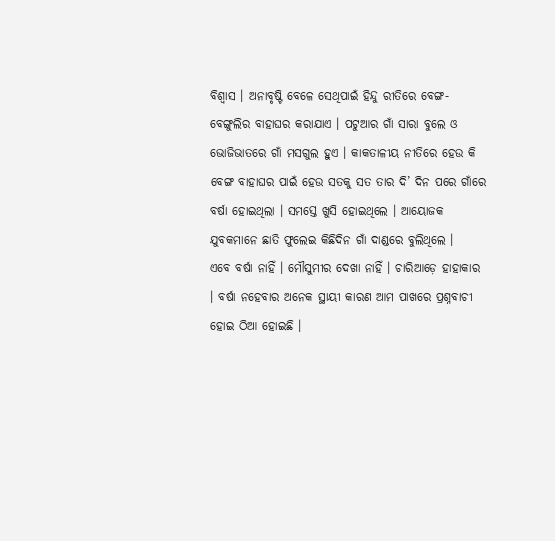ବିଶ୍ୱାସ । ଅନାବୃଷ୍ଟି ବେଳେ ସେଥିପାଇଁ ହିନ୍ଦୁ ରୀତିରେ ବେଙ୍ଗ-ବେଙ୍ଗୁଲିର ବାହାଘର କରାଯାଏ । ପଟୁଆର ଗାଁ ସାରା ବୁଲେ ଓ ଭୋଜିଭାତରେ ଗାଁ ମସଗୁଲ ହୁଏ । କାକତାଳୀୟ ନୀତିରେ ହେଉ କି ବେଙ୍ଗ ବାହାଘର ପାଇଁ ହେଉ ସତକୁ ସତ ତାର ଦି’ ଦିନ ପରେ ଗାଁରେ ବର୍ଷା ହୋଇଥିଲା । ସମସ୍ତେ ଖୁସି ହୋଇଥିଲେ । ଆୟୋଜକ ଯୁବକମାନେ ଛାତି ଫୁଲେଇ କିଛିଦିନ ଗାଁ ଦାଣ୍ଡରେ ବୁଲିଥିଲେ ।
ଏବେ ବର୍ଷା ନାହିଁ । ମୌସୁମୀର ଦେଖା ନାହିଁ । ଚାରିଆଡ଼େ ହାହାକାର । ବର୍ଷା ନହେବାର ଅନେକ ସ୍ଥାୟୀ କାରଣ ଆମ ପାଖରେ ପ୍ରଶ୍ନବାଚୀ ହୋଇ ଠିଆ ହୋଇଛି ।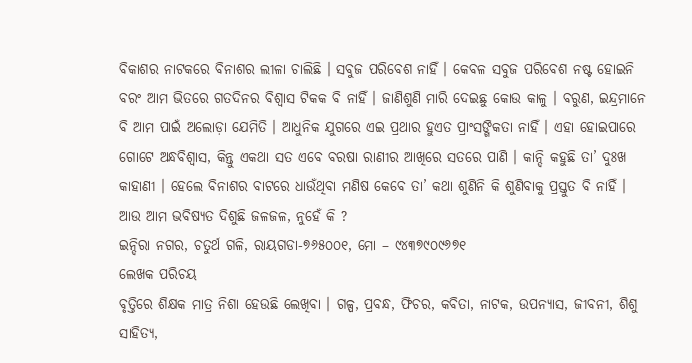ବିକାଶର ନାଟକରେ ବିନାଶର ଲୀଳା ଚାଲିଛି । ସବୁଜ ପରିବେଶ ନାହିଁ । କେବଳ ସବୁଜ ପରିବେଶ ନଷ୍ଟ ହୋଇନି ବରଂ ଆମ ଭିତରେ ଗତଦିନର ବିଶ୍ୱାସ ଟିକକ ବି ନାହିଁ । ଜାଣିଶୁଣି ମାରି ଦେଇଛୁ କୋଉ କାଳୁ । ବରୁଣ, ଇନ୍ଦ୍ରମାନେ ବି ଆମ ପାଇଁ ଅଲୋଡ଼ା ଯେମିତି । ଆଧୁନିକ ଯୁଗରେ ଏଇ ପ୍ରଥାର ହୁଏତ ପ୍ରାଂସଙ୍ଗିକତା ନାହିଁ । ଏହା ହୋଇପାରେ ଗୋଟେ ଅନ୍ଧବିଶ୍ୱାସ, କିନ୍ତୁ ଏକଥା ସତ ଏବେ ବରଷା ରାଣୀର ଆଖିରେ ସତରେ ପାଣି । କାନ୍ଦି କହୁଛି ତା’ ଦୁଃଖ କାହାଣୀ । ହେଲେ ବିନାଶର ବାଟରେ ଧାଉଁଥିବା ମଣିଷ କେବେ ତା’ କଥା ଶୁଣିନି କି ଶୁଣିବାକୁ ପ୍ରସ୍ତୁତ ବି ନାହିଁ । ଆଉ ଆମ ଭବିଷ୍ୟତ ଦିଶୁଛି ଜଳଜଳ, ନୁହେଁ କି ?
ଇନ୍ଦିରା ନଗର, ଚତୁର୍ଥ ଗଳି, ରାୟଗଡା-୭୬୫୦୦୧, ମୋ – ୯୪୩୭୯୦୯୬୭୧
ଲେଖକ ପରିଚୟ
ବୃତ୍ତିରେ ଶିକ୍ଷକ ମାତ୍ର ନିଶା ହେଉଛି ଲେଖିବା । ଗଳ୍ପ, ପ୍ରବନ୍ଧ, ଫିଚର, କବିତା, ନାଟକ, ଉପନ୍ୟାସ, ଜୀବନୀ, ଶିଶୁ ସାହିତ୍ୟ,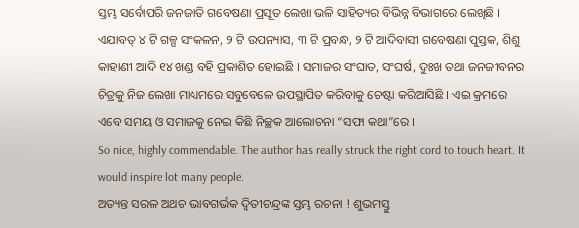ସ୍ତମ୍ଭ ସର୍ବୋପରି ଜନଜାତି ଗବେଷଣା ପ୍ରସୂତ ଲେଖା ଭଳି ସାହିତ୍ୟର ବିଭିନ୍ନ ବିଭାଗରେ ଲେଖିଛି । ଏଯାବତ୍ ୪ ଟି ଗଳ୍ପ ସଂକଳନ, ୨ ଟି ଉପନ୍ୟାସ, ୩ ଟି ପ୍ରବନ୍ଧ, ୨ ଟି ଆଦିବାସୀ ଗବେଷଣା ପୁସ୍ତକ, ଶିଶୁ କାହାଣୀ ଆଦି ୧୪ ଖଣ୍ଡ ବହି ପ୍ରକାଶିତ ହୋଇଛି । ସମାଜର ସଂଘାତ, ସଂଘର୍ଷ, ଦୁଃଖ ତଥା ଜନଜୀବନର ଚିତ୍ରକୁ ନିଜ ଲେଖା ମାଧ୍ୟମରେ ସବୁବେଳେ ଉପସ୍ଥାପିତ କରିବାକୁ ଚେଷ୍ଟା କରିଆସିଛି । ଏଇ କ୍ରମରେ ଏବେ ସମୟ ଓ ସମାଜକୁ ନେଇ କିଛି ନିଚ୍ଛକ ଆଲୋଚନା “ସଫା କଥା”ରେ ।
So nice, highly commendable. The author has really struck the right cord to touch heart. It would inspire lot many people.
ଅତ୍ୟନ୍ତ ସରଳ ଅଥଚ ଭାବଗର୍ଭକ ଦ୍ୱିତୀଚନ୍ଦ୍ରଙ୍କ ସ୍ତମ୍ଭ ରଚନା ! ଶୁଭମସ୍ତୁ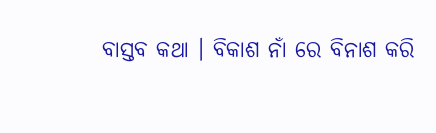ବାସ୍ତବ କଥା । ବିକାଶ ନାଁ ରେ ବିନାଶ କରି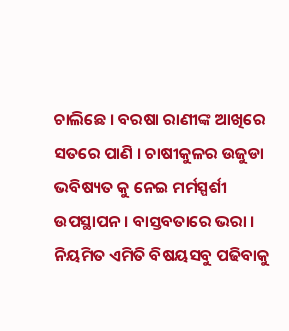ଚାଲିଛେ । ବରଷା ରାଣୀଙ୍କ ଆଖିରେ ସତରେ ପାଣି । ଚାଷୀକୁଳର ଉଜୁଡା ଭବିଷ୍ୟତ କୁ ନେଇ ମର୍ମସ୍ପର୍ଶୀ ଉପସ୍ଥାପନ । ବାସ୍ତବତାରେ ଭରା । ନିୟମିତ ଏମିତି ବିଷୟସବୁ ପଢିବାକୁ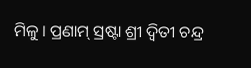ମିଳୁ । ପ୍ରଣାମ୍ ସ୍ରଷ୍ଟା ଶ୍ରୀ ଦ୍ବିତୀ ଚନ୍ଦ୍ର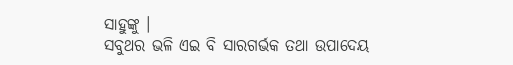ସାହୁଙ୍କୁ ।
ସବୁଥର ଭଳି ଏଇ ବି ସାରଗର୍ଭକ ତଥା ଉପାଦେୟ